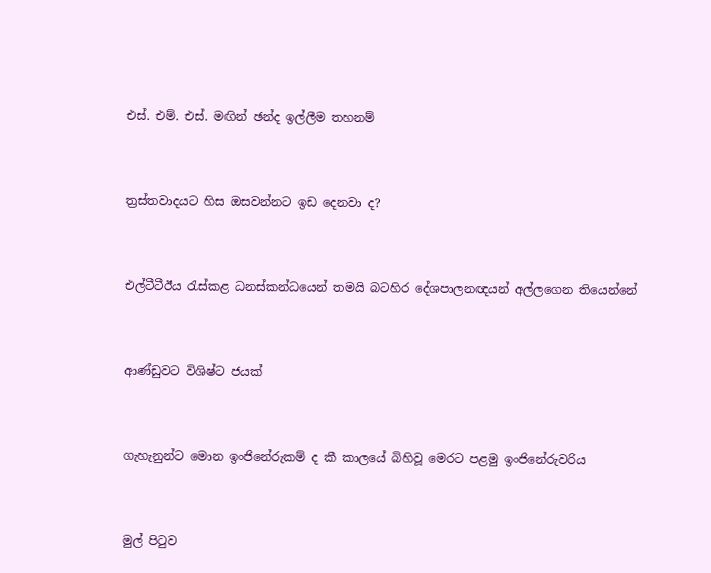එස්. එම්. එස්. මඟින් ඡන්ද ඉල්ලීම තහනම්




ත්‍රස්තවාදයට හිස ඔසවන්නට ඉඩ දෙනවා ද?




එල්ටීටීඊය රැස්කළ ධනස්කන්ධයෙන් තමයි බටහිර දේශපාලනඥයන් අල්ලගෙන තියෙන්නේ




ආණ්ඩුවට විශිෂ්ට ජයක්




ගැහැනුන්ට මොන ඉංජිනේරුකම් ද කී කාලයේ බිහිවූ මෙරට පළමු ඉංජිනේරුවරිය




මුල් පිටුව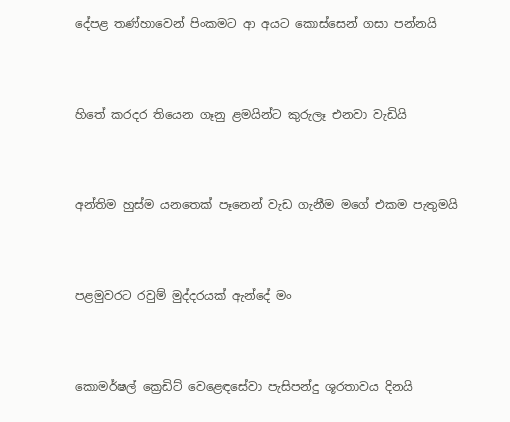දේපළ තණ්හාවෙන් පිංකමට ආ අයට කොස්සෙන් ගසා පන්නයි




හිතේ කරදර තියෙන ගෑනු ළමයින්ට කුරුලෑ එනවා වැඩියි




අන්තිම හුස්ම යනතෙක් පෑනෙන් වැඩ ගැනීම මගේ එකම පැතුමයි




පළමුවරට රවුම් මුද්දරයක් ඇන්දේ මං




කොමර්ෂල් ක්‍රෙඩිට් වෙළෙඳසේවා පැසිපන්දු ශූරතාවය දිනයි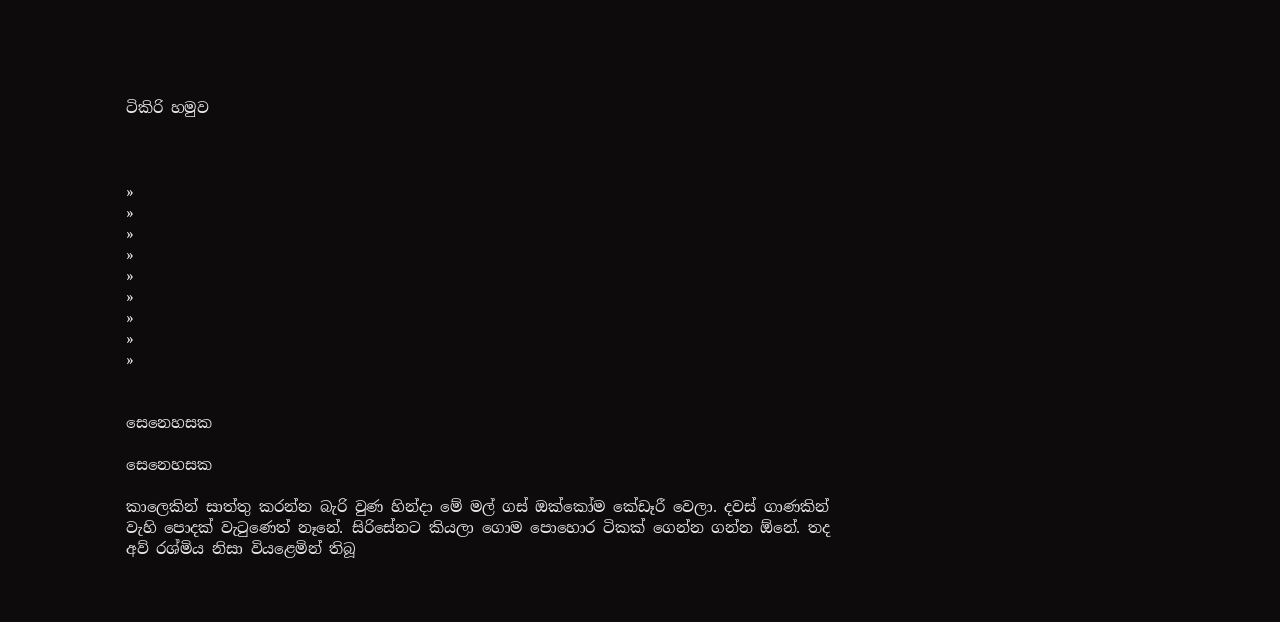ටිකිරි හමුව



»
»
»
»
»
»
»
»
»


සෙනෙහසක

සෙනෙහසක

කාලෙකින් සාත්තු කරන්න බැරි වුණ හින්දා මේ මල් ගස් ඔක්කෝම කේඩෑරී වෙලා. දවස් ගාණකින් වැහි පොදක් වැටුණෙත් නෑනේ. සිරිසේනට කියලා ගොම පොහොර ටිකක් ගෙන්න ගන්න ඕනේ. තද අව් රශ්මිය නිසා වියළෙමින් තිබූ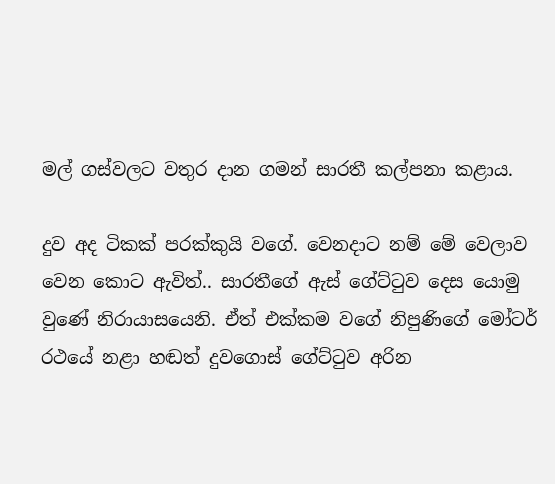මල් ‍ගස්වලට වතුර දාන ගමන් සාරතී කල්පනා කළාය.

දුව අද ටිකක් පරක්කුයි ව‍ගේ. වෙනදාට නම් මේ වෙලාව වෙන කොට ඇවිත්.. සාරතීගේ ඇස් ගේට්ටුව දෙස යොමු වුණේ නිරායාසයෙනි. ඒත් එක්කම වගේ නිපුණිගේ මෝටර් රථයේ නළා හඬත් දුවගොස් ගේට්ටුව අරින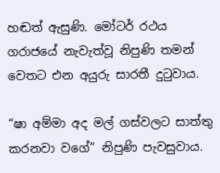හඬත් ඇසුණි. මෝටර් රථය ගරාජයේ නැවැත්වූ නිපුණි තමන් වෙතට එන අයුරු සාරතී දුටුවාය.

“ෂා අම්මා අද මල් ගස්වලට සාත්තු කරනවා වගේ” නිපුණි පැවසුවාය.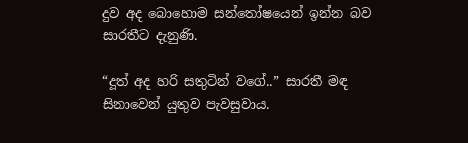දුව අද බොහොම සන්තෝෂයෙන් ඉන්න බව සාරතීට දැනුණි.

“දූත් අද හරි සතුටින් වගේ..” සාරතී මඳ සිනාවෙන් යුතුව පැවසුවාය.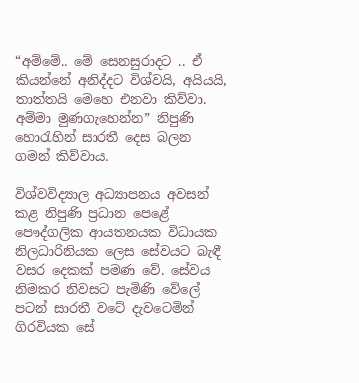“අම්මේ.. මේ සෙනසුරාදට .. ඒ කියන්නේ අනිද්දට විශ්වයි, අයියයි, තාත්තයි මෙහෙ එනවා කිව්වා. අම්මා මුණගැහෙන්න” නිපුණි හොරැහින් සාරතී දෙස බලන ගමන් කිව්වාය.

විශ්වවිද්‍යාල අධ්‍යාපනය අවසන් කළ නිපුණි ප්‍රධාන පෙළේ පෞද්ගලික ආයතනයක විධායක නිලධා‍රිනියක ලෙස සේවයට බැඳී වසර දෙකක් පමණ වේ. සේවය නිමකර නිවසට පැමිණි වේලේ පටන් සාරතී වටේ දැවටෙමින් ගිරවියක සේ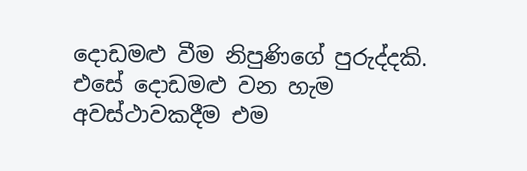දොඩමළු වීම නිපුණිගේ පුරුද්දකි. එසේ දොඩමළු වන හැම අවස්ථාවකදීම එම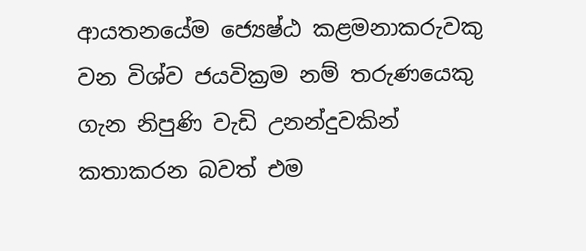ආයතනයේම ජ්‍යෙෂ්ඨ කළමනාකරුවකු වන විශ්ව ජයවික්‍රම නම් තරුණයෙකු ගැන නිපුණි වැඩි උනන්දුවකින් කතාකරන බවත් එම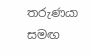තරුණයා සමඟ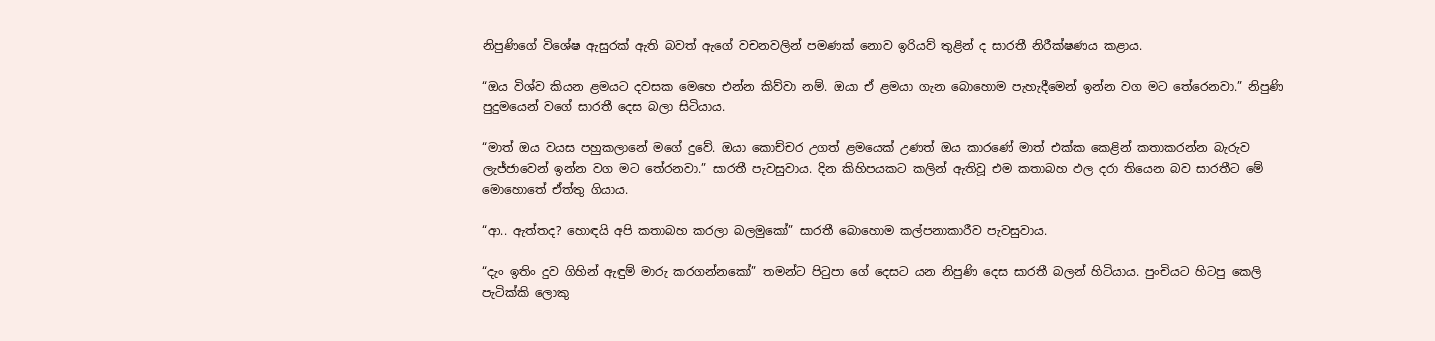නිපුණිගේ විශේෂ ඇසුරක් ඇති බවත් ඇගේ වචනවලින් පමණක් නොව ඉරියව් තුළින් ද සාරතී නිරීක්ෂණය කළාය.

“ඔය විශ්ව කියන ළමයට දවසක මෙහෙ එන්න කිව්වා නම්. ඔයා ඒ ළමයා ගැන බොහොම පැහැදීමෙන් ඉන්න වග මට තේරෙනවා.” නිපුණි පුදුමයෙන් වගේ සාරතී දෙස බලා සිටියාය.

“මාත් ඔය වයස පහුකලානේ මගේ දුවේ. ඔයා කොච්චර උගත් ළමයෙක් උණත් ඔය කාරණේ මාත් එක්ක කෙළින් කතාකරන්න බැරුව ලැජ්ජාවෙන් ඉන්න වග මට තේරනවා.” සාරතී පැවසුවාය. දින කිහිපයකට කලින් ඇතිවූ එම කතාබහ ඵල දරා තියෙන බව සාරතීට මේ මොහොතේ ඒත්තු ගියාය.

“ආ.. ඇත්තද? හොඳයි අපි කතාබහ කරලා බලමුකෝ” සාරතී බොහොම කල්පනාකාරීව පැවසුවාය.

“දැං ඉතිං දුව ගිහින් ඇඳුම් මාරු කරගන්නකෝ” තමන්ට පිටුපා ගේ දෙසට යන නිපුණි දෙස සාරතී බලන් හිටියාය. පුංචියට හිටපු කෙලි පැටික්කි ලොකු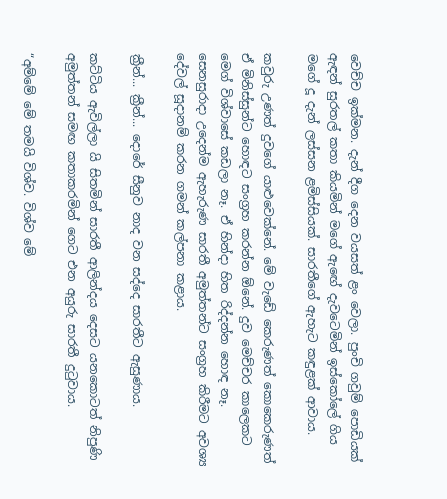වෙච්ච ඉක්මන. දැන් දීග දෙන වයසත් ළං වෙලා. පුංචි ගවුම් පොඩියක් ඇඳන් සුරතල් කතා කියමින් මගේ ඇ‍‍ඟේ දැවටෙමින් ඉස්කෝලේ ගිය මගේ දූ දැන් ලස්සන ළමිස්සියක්. සාරතීගේ ඇහැට කඳුළක් ආවාය.

කවුරු උණත් දුවගේ යාළුවෙක්නේ. මේ වැඩේ කෙරුණත් කොකෙරුණත් ඒ මිනිස්සුන්ට හොඳට සංග්‍රහ කරන්න ඕනේ. දුව මෙච්චර කාලෙකට ම‍ෙග් විශ්වාසේ කඩලා නෑ. ඒ හින්දා හිත රිද්දන්න හොඳ නෑ. සෙනසුරාදා උදෙන්ම ඇහැරුණ සාරතී අමුත්තන්ට සංග්‍රහ කිරීමට අවශ්‍ය දේවල් සූදානම් කරන ගමන් කල්පනා කළාය.

ක්‍රීන්... ක්‍රීන්... දොරේ සීනුව නාද වන සද්දෙ සාරතීට ඇසුණාය.

කට්ටිය ඇවිල්ලා යි සිතමින් සාරතී ආලින්දය දෙසට යනකොටත් නිපුණි අමුත්තන් සමඟ කතාකරමින් ගෙට එන අයුරු සාරතී දුටුවාය.

“අම්මේ මේ තමයි විශ්ව. විශ්ව මේ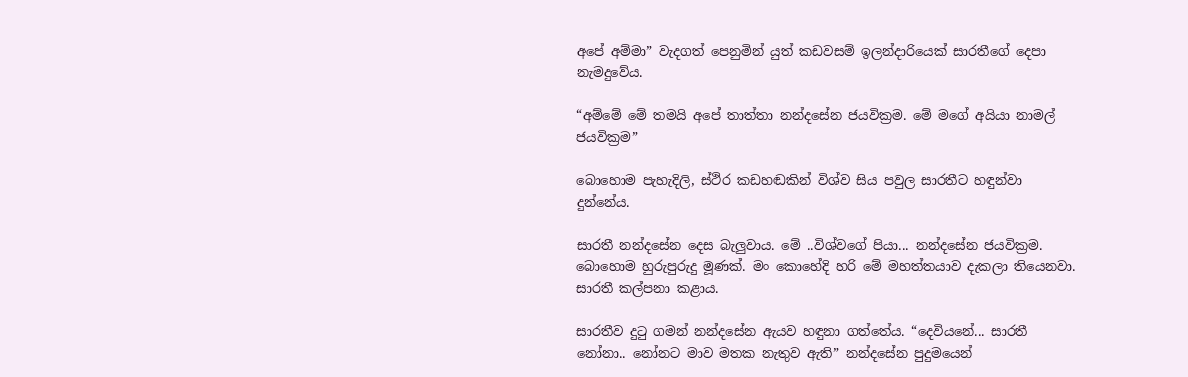අපේ අම්මා” වැදගත් පෙනුමින් යුත් කඩවසම් ඉලන්දාරියෙක් සාරතීගේ දෙපා නැමදුවේය.

“අම්මේ මේ තමයි අපේ තාත්තා නන්දසේන ජයවික්‍රම. මේ මගේ අයියා නාමල් ජයවික්‍රම”

බොහොම පැහැදිලි, ස්ථිර කඩහඬකින් විශ්ව සිය පවුල සාරතීට හඳුන්වා දුන්නේය.

සාරතී නන්දසේන දෙස බැලුවාය. මේ ..විශ්වගේ පියා... නන්දසේන ජයවික්‍රම. බොහොම හුරුපුරුදු මූණක්. මං කොහේදි හරි මේ මහත්තයාව දැකලා තියෙනවා. සාරතී කල්පනා කළාය.

සාරතීව දුටු ගමන් නන්දසේන ඇයව හඳුනා ගත්තේය. “දෙවියනේ... සාරතී නෝනා.. නෝනට මාව මතක නැතුව ඇති” නන්දසේන පුදුමයෙන්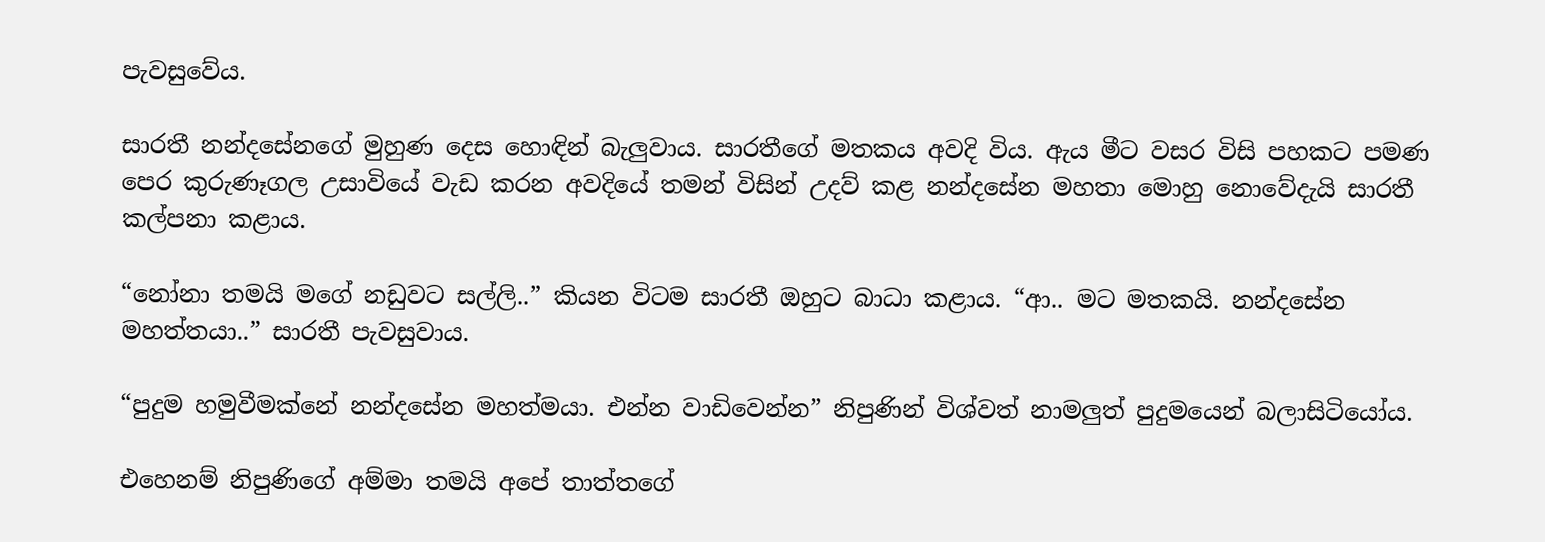පැවසුවේය.

සාරතී නන්දසේනගේ මුහුණ දෙස හොඳින් බැලුවාය. සාරතීගේ මතකය අවදි විය. ඇය මීට වසර විසි පහකට පමණ පෙර කුරුණෑගල උසාවියේ වැඩ කරන අවදියේ තමන් විසින් උදව් කළ නන්දසේන මහතා මොහු නොවේදැයි සාරතී කල්පනා කළාය.

“නෝනා තමයි මගේ නඩුවට සල්ලි..” කියන විටම සාරතී ඔහුට බාධා කළාය. “ආ.. මට මතකයි. නන්දසේන මහත්තයා..” සාරතී පැවසුවාය.

“පුදුම හමුවීමක්නේ නන්දසේන මහත්මයා. එන්න වාඩිවෙන්න” නිපුණින් විශ්වත් නාමලුත් පුදුමයෙන් බලාසිටියෝය.

එහෙනම් නිපුණිගේ අම්මා තමයි අපේ තාත්තගේ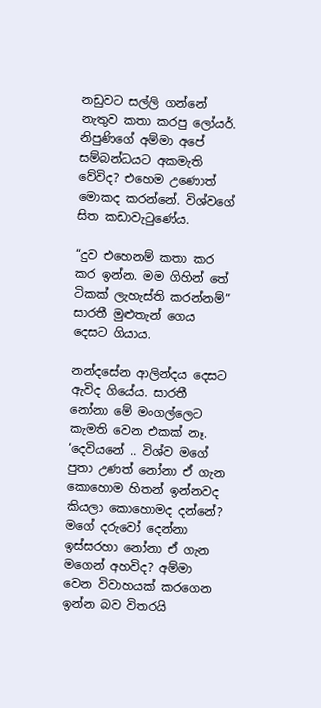නඩුවට සල්ලි ගන්නේ නැතුව කතා කරපු ලෝයර්. නිපුණිගේ අම්මා අපේ සම්බන්ධයට අකමැති වේවිද? එහෙම උණොත් මොකද කරන්නේ. විශ්වගේ සිත කඩාවැටුණේය.

“දුව එහෙනම් කතා කර කර ඉන්න. මම ගිහින් තේ ටිකක් ලැහැස්ති කරන්නම්” සාරතී මුළුතැන් ගෙය දෙසට ගියාය.

නන්දසේන ආලින්දය දෙසට ඇවිද ගියේය. සාරතී නෝනා මේ මංගල්ලෙට කැමති වෙන එකක් නෑ. ‘දෙවියනේ .. විශ්ව මගේ පුතා උණත් නෝනා ඒ ගැන කොහොම හිතන් ඉන්නවද කියලා කොහොමද දන්නේ? මගේ දරුවෝ දෙන්නා ඉස්සරහා නෝනා ඒ ගැන මගෙන් අහවිද? අම්මා වෙන විවාහයක් කරගෙන ඉන්න බව විතරයි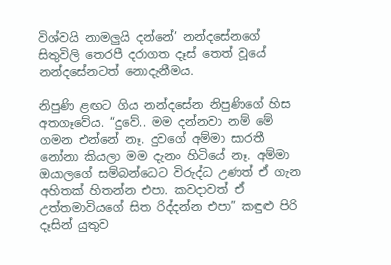විශ්වයි නාමලුයි දන්නේ’ නන්දසේනගේ සිතුවිලි තෙරපී දරාගත දෑස් තෙත් වූයේ නන්දසේනටත් නොදැනීමය.

නිපුණි ළඟට ගිය නන්දසේන නිපුණිගේ හිස අතගෑවේය. “දුවේ.. මම දන්නවා නම් මේ ගමන එන්නේ නෑ. දුවගේ අම්මා සාරතී නෝනා කියලා මම දැනං හිටියේ නෑ. අම්මා ඔයාලගේ සම්බන්ධෙට විරුද්ධ උණත් ඒ ගැන අහිතක් හිතන්න එපා. කවදාවත් ඒ උත්තමාවියගේ සිත රිද්දන්න එපා” කඳුළු පිරි දෑසින් යුතුව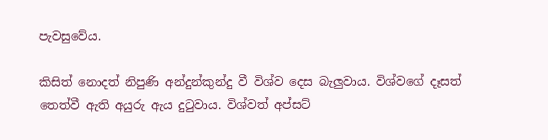පැවසුවේය.

කිසිත් නොදත් නිපුණි අන්දුන්කුන්දු වී විශ්ව දෙස බැලුවාය. විශ්වගේ දෑසත් තෙත්වී ඇති අයුරු ඇය දුටුවාය. විශ්වත් අප්සට්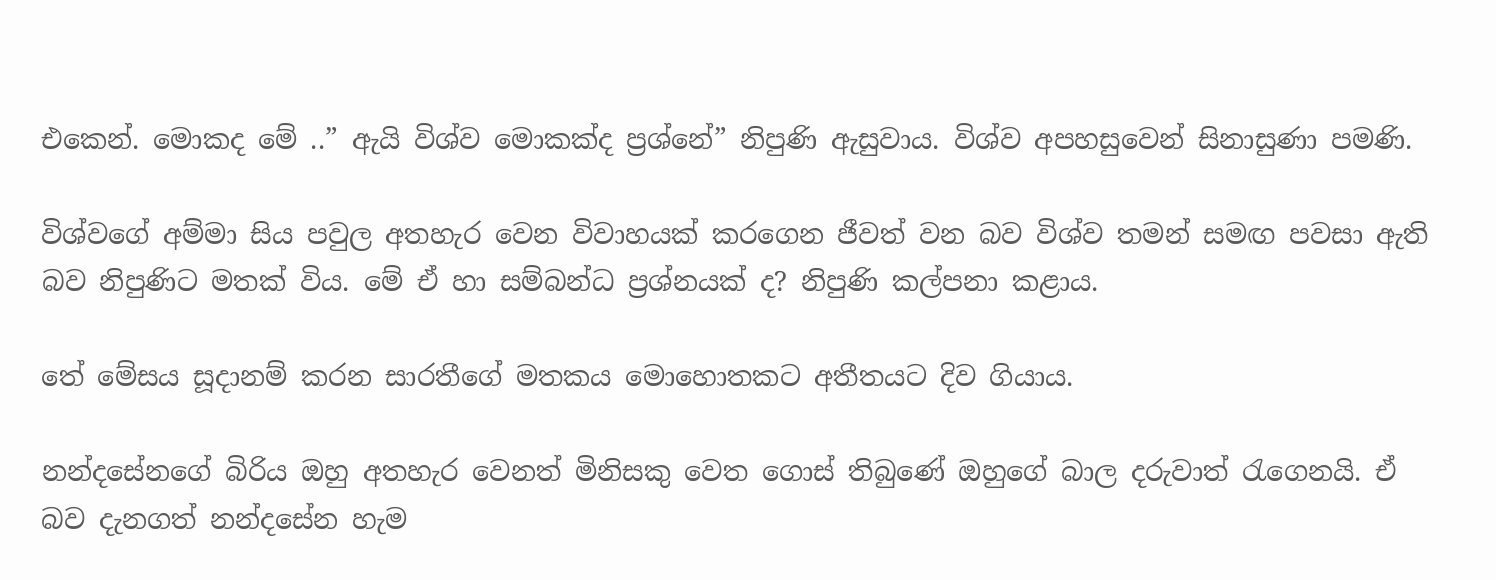එකෙන්. මොකද මේ ..” ඇයි විශ්ව මොකක්ද ප්‍රශ්නේ” නිපුණි ඇසුවාය. විශ්ව අපහසුවෙන් සිනාසුණා පමණි.

විශ්වගේ අම්මා සිය පවුල අතහැර වෙන විවාහයක් කරගෙන ජීවත් වන බව විශ්ව තමන් සමඟ පවසා ඇති බව නිපුණිට මතක් විය. මේ ඒ හා සම්බන්ධ ප්‍රශ්නයක් ද? නිපුණි කල්පනා කළාය.

තේ මේසය සූදානම් කරන සාරතීගේ මතකය මොහොතකට අතීතයට දිව ගියාය.

නන්දසේනගේ බිරිය ඔහු අතහැර වෙනත් මිනිසකු වෙත ගොස් තිබුණේ ඔහුගේ බාල දරුවාත් රැගෙනයි. ඒ බව දැනගත් නන්දසේන හැම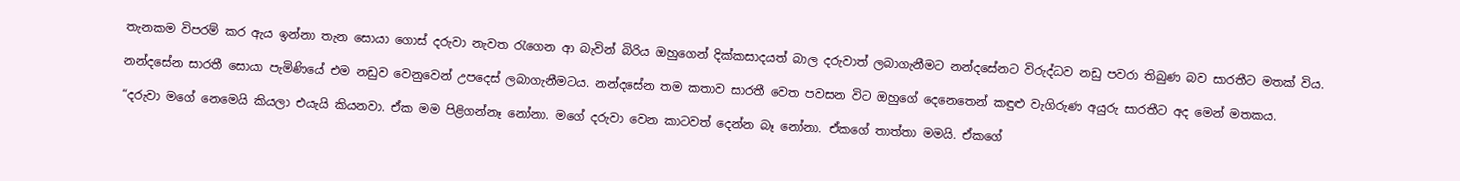තැනකම විපරම් කර ඇය ඉන්නා තැන සොයා ගොස් දරුවා නැවත රැගෙන ආ බැවින් බිරිය ඔහුගෙන් දික්කසාදයත් බාල දරුවාත් ලබාගැනීමට නන්දසේනට විරුද්ධව නඩු පවරා තිබුණ බව සාරතීට මතක් විය.

නන්දසේන සාරතී සොයා පැමිණියේ එම නඩුව වෙනුවෙන් උපදෙස් ලබාගැනීමටය. නන්දසේන තම කතාව සාරතී වෙත පවසන විට ඔහුගේ දෙනෙතෙන් කඳුළු වැගිරුණ අයුරු සාරතීට අද මෙන් මතකය.

“දරුවා මගේ නෙමෙයි කියලා එයැයි කියනවා. ඒක මම පිළිගන්නෑ නෝනා. මගේ දරුවා වෙන කාටවත් දෙන්න බෑ නෝනා. ඒකගේ තාත්තා මමයි. ඒකගේ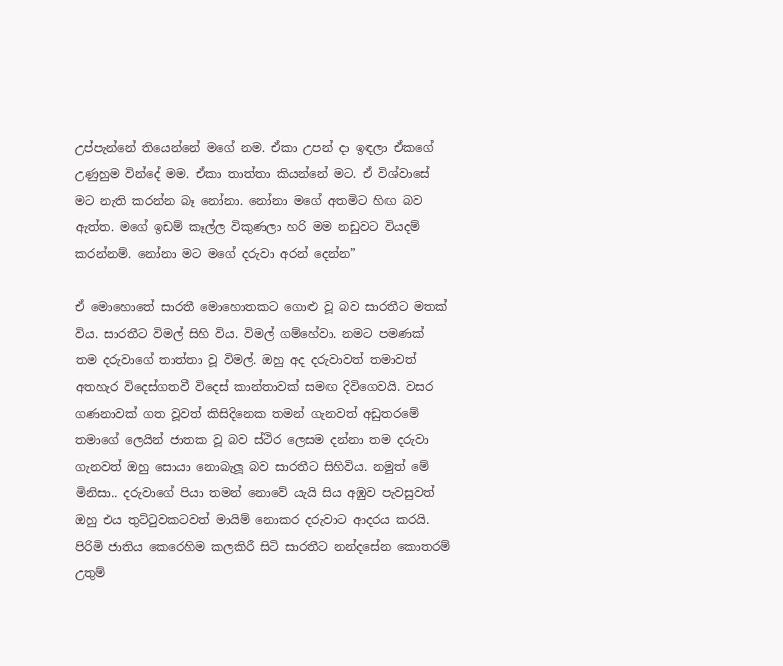උප්පැන්නේ තියෙන්නේ මගේ නම. ඒකා උපන් දා ඉඳලා ඒකගේ උණුහුම වින්දේ මම. ඒකා තාත්තා කියන්නේ මට. ඒ විශ්වාසේ මට නැති කරන්න බෑ නෝනා. නෝනා මගේ අතමිට හිඟ බව ඇත්ත. මගේ ඉඩම් කෑල්ල විකුණලා හරි මම නඩුවට වියදම් කරන්නම්. නෝනා මට මගේ දරුවා අරන් දෙන්න”

ඒ මොහො‍තේ සාරතී මොහොතකට ගොළු වූ බව සාරතීට මතක් විය. සාරතීට විමල් සිහි විය. විමල් ගම්හේවා. නමට පමණක් තම දරුවාගේ තාත්තා වූ විමල්. ඔහු අද දරුවාවත් තමාවත් අතහැර විදෙස්ගතවී විදෙස් කාන්තාවක් සමඟ දිවිගෙවයි. වසර ගණනාවක් ගත වූවත් කිසිදිනෙක තමන් ගැනවත් අඩුතරමේ තමාගේ ලෙයින් ජාතක වූ බව ස්ථිර ලෙසම දන්නා තම දරුවා ගැනවත් ඔහු සොයා නොබැලූ බව සාරතීට සිහිවිය. නමුත් මේ මිනිසා.. දරුවාගේ පියා තමන් නොවේ යැයි සිය අඹුව පැවසුවත් ඔහු එය තුට්ටුවකටවත් මායිම් නොකර දරුවාට ආදරය කරයි. පිරිමි ජාතිය කෙරෙහිම කලකිරී සිටි සාරතීට නන්දසේන කොතරම් උතුම්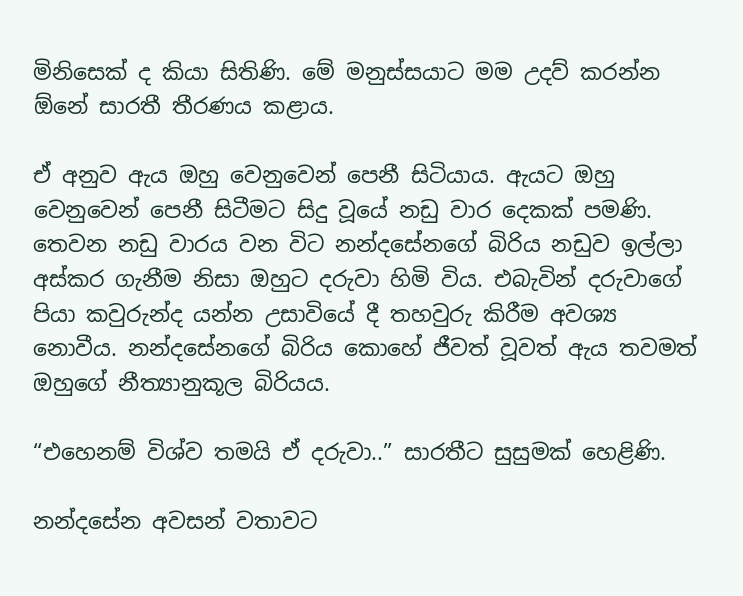මිනිසෙක් ද කියා සිතිණි. මේ මනුස්සයාට මම උදව් කරන්න ඕනේ සාරතී තීරණය කළාය.

ඒ අනුව ඇය ඔහු වෙනුවෙන් පෙනී සිටියාය. ඇයට ඔහු වෙනුවෙන් පෙනී සිටීමට සිදු වූයේ නඩු වාර දෙකක් පමණි. තෙවන නඩු වාරය වන විට නන්දසේනගේ බිරිය නඩුව ඉල්ලා අස්කර ගැනීම නිසා ඔහුට දරුවා හිමි විය. එබැවින් දරුවා‍ගේ පියා කවුරුන්ද යන්න උසාවියේ දී තහවුරු කිරීම අවශ්‍ය නොවීය. නන්දසේන‍ගේ බිරිය කොහේ ජීවත් වූවත් ඇය තවමත් ඔහුගේ නීත්‍යානුකූල බිරියය.

“එහෙනම් විශ්ව තමයි ඒ දරුවා..” සාරතීට සුසුමක් හෙළිණි.

නන්දසේන අවසන් වතාවට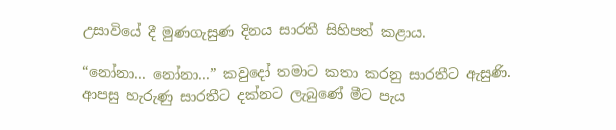උසාවියේ දී මුණගැසුණ දිනය සාරතී සිහිපත් කළාය.

“නෝනා... නෝනා...” කවුදෝ තමාට කතා කරනු සාරතීට ඇසුණි. ආපසු හැරුණු සාරතීට දක්නට ලැබුණේ මීට පැය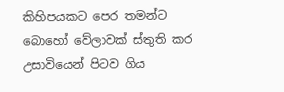කිහිපයකට පෙර තමන්ට බොහෝ වේලාවක් ස්තුති කර උසාවියෙන් පිටව ගිය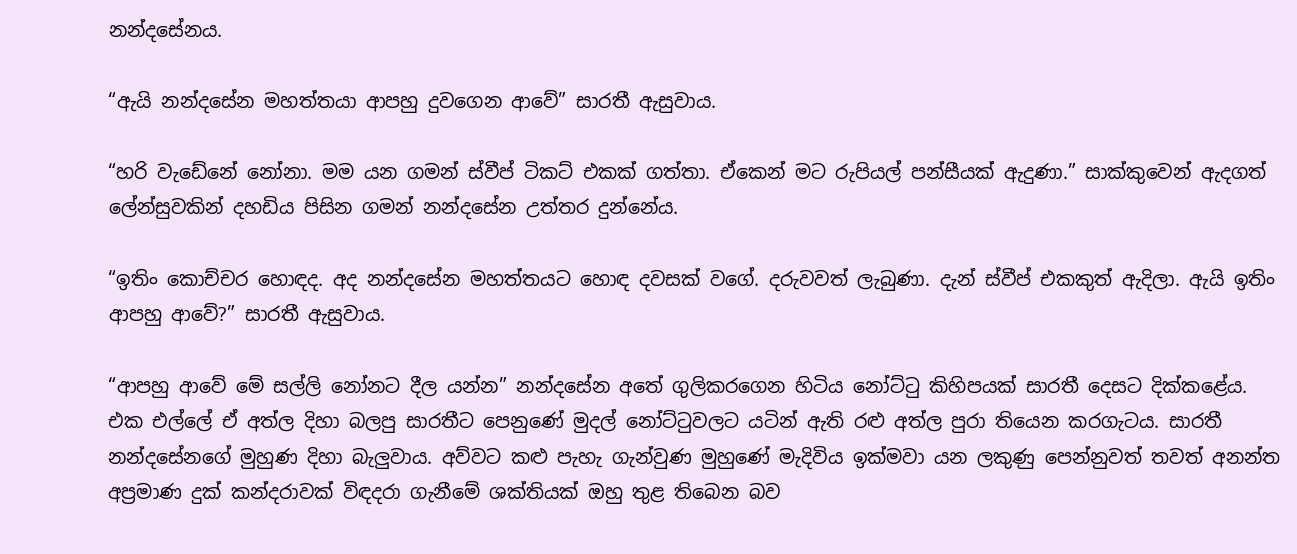නන්දසේනය.

“ඇයි නන්දසේන මහත්තයා ආපහු දුවගෙන ආවේ” සාරතී ඇසුවාය.

“හරි වැඩේනේ නෝනා. මම යන ගමන් ස්වීප් ටිකට් එකක් ගත්තා. ඒකෙන් මට රුපියල් පන්සීයක් ඇදුණා.” සාක්කුවෙන් ඇදගත් ලේන්සුවකින් දහඩිය පිසින ගමන් නන්දසේන උත්තර දුන්නේය.

“ඉතිං කොච්චර හොඳද. අද නන්දසේන මහත්තයට හොඳ දවසක් වගේ. දරුවවත් ලැබුණා. දැන් ස්වීප් එකකුත් ඇදිලා. ඇයි ඉතිං ආපහු ආවේ?” සාරතී ඇසුවාය.

“ආපහු ආවේ මේ සල්ලි නෝනට දීල යන්න” නන්දසේන අතේ ගුලිකරගෙන හිටිය නෝට්ටු කිහිපයක් සාරතී දෙසට ‍දික්කළේය. එක එල්ලේ ඒ අත්ල දිහා බලපු සාරතීට පෙනුණේ මුදල් නෝට්ටුවලට යටින් ඇති රළු අත්ල පුරා තියෙන කරගැටය. සාරතී නන්දසේනගේ මුහුණ දිහා බැලුවාය. අව්වට කළු පැහැ ගැන්වුණ මුහුණේ මැදිවිය ඉක්මවා යන ලකුණු පෙන්නුවත් තවත් අනන්ත අප්‍රමාණ දුක් කන්දරාවක් විඳදරා ගැනීමේ ශක්තියක් ඔහු තුළ තිබෙන බව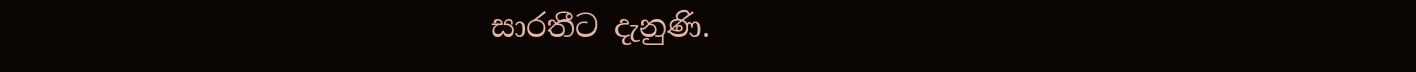සාරතීට දැනුණි.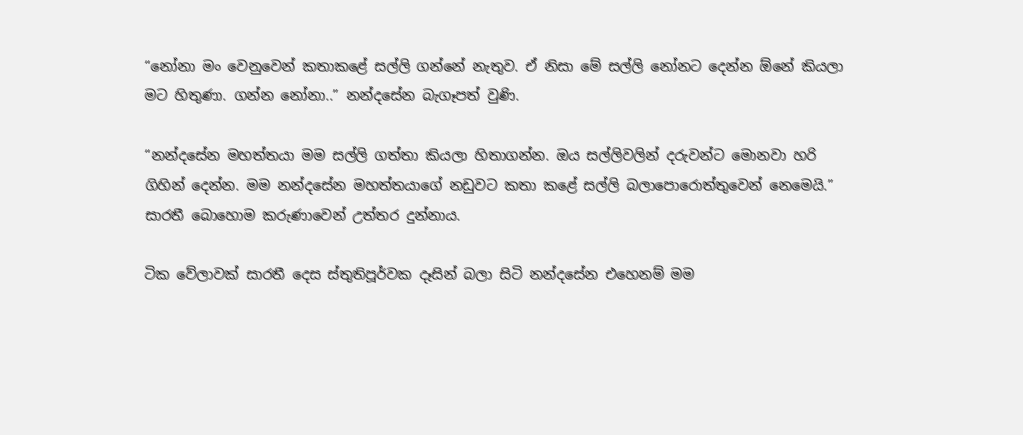“නෝනා මං වෙනුවෙන් කතාකළේ සල්ලි ගන්නේ නැතුව. ඒ නිසා මේ සල්ලි නෝනට දෙන්න ඕනේ කියලා මට හිතුණා. ගන්න ‍නෝනා..” නන්දසේන බැගෑපත් වුණි.

“නන්දසේන මහත්තයා මම සල්ලි ගත්තා කියලා හිතාගන්න. ඔය සල්ලිවලින් දරුවන්ට මොනවා හරි ගිහින් දෙන්න. මම නන්දසේන මහත්තයාගේ නඩුවට කතා කළේ සල්ලි බලාපොරොත්තුවෙන් නෙමෙයි.” සාරතී බොහොම කරුණාවෙන් උත්තර දුන්නාය.

ටික වේලාවක් සාරතී දෙස ස්තුතිපූර්වක දෑසින් බලා සිටි නන්දසේන එහෙනම් මම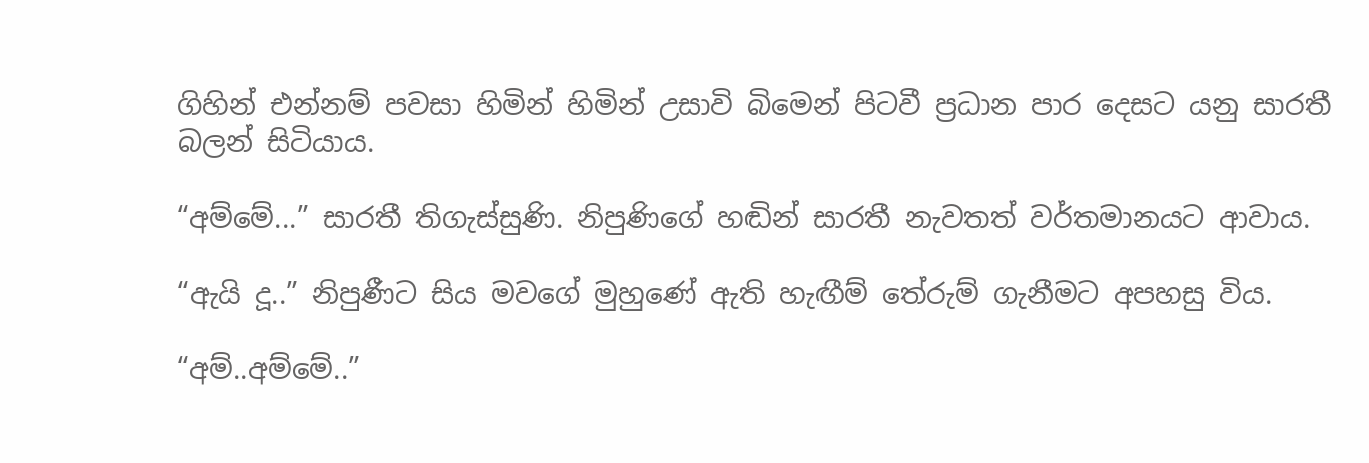ගිහින් එන්නම් පවසා හිමින් හිමින් උසාවි බිමෙන් පිටවී ප්‍රධාන පාර දෙසට යනු සාරතී බලන් සිටියාය.

“අම්මේ...” සාරතී තිගැස්සුණි. නිපුණිගේ හඬින් සාරතී නැවතත් වර්තමානයට ආවාය.

“ඇයි දූ..” නිපුණීට සිය මවගේ මුහුණේ ඇති හැඟීම් තේරුම් ගැනීමට අපහසු විය.

“අම්..අම්මේ..”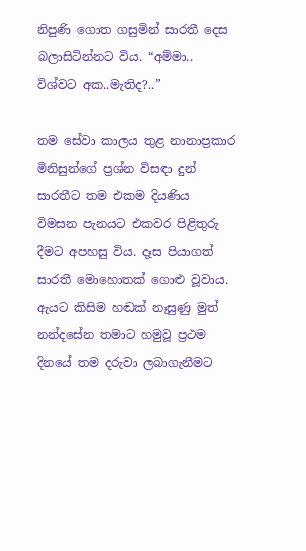නිපුණි ගොත ගසුමින් සාරතී දෙස බලාසිටින්නට විය. “අම්මා.. විශ්වට අක..මැතිද?..”

තම සේවා කාලය තුළ නානාප්‍රකාර මිනිසුන්ගේ ප්‍රශ්න විසඳා දුන් සාරතීට තම එකම දියණිය විමසන පැනයට එකවර පිළිතුරු දීමට අපහසු විය. දෑස පියාගත් සාරතී මොහොතක් ගොළු වූවාය. ඇයට කිසිම හඬක් නෑසුණු මුත් නන්දසේන තමාට හමුවූ ප්‍රථම දිනයේ තම දරුවා ලබාගැනීමට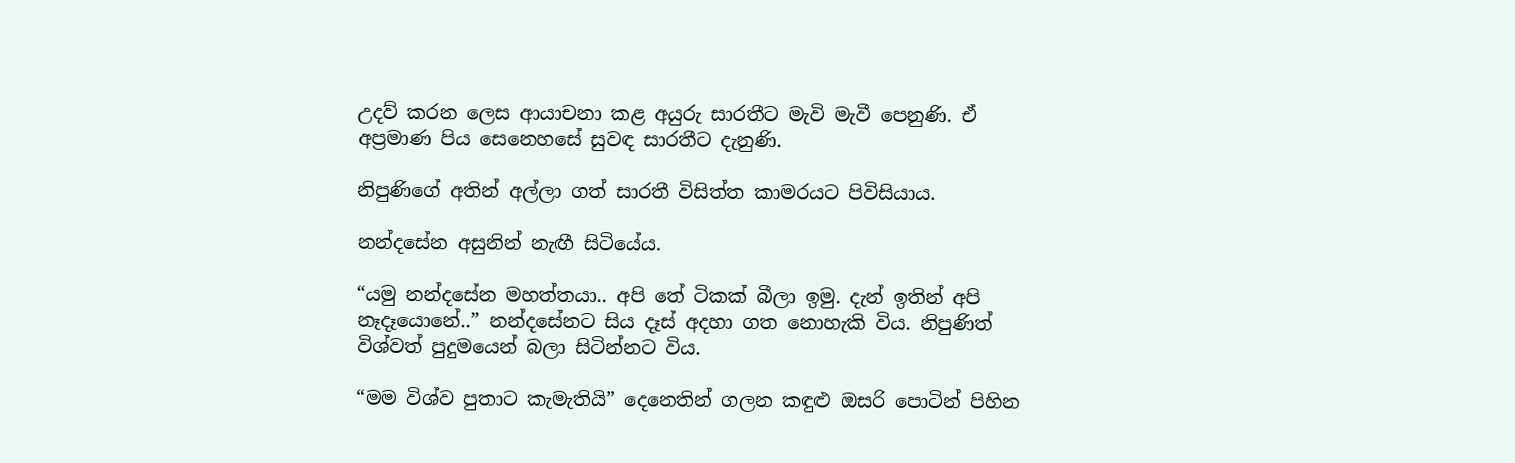උදව් කරන ලෙස ආයාචනා කළ අයුරු සාරතීට මැවි මැවී පෙනුණි. ඒ අප්‍රමාණ පිය සෙනෙහසේ සුවඳ සාරතීට දැනුණි.

නිපුණිගේ අතින් අල්ලා ගත් සාරතී විසිත්ත කාමරයට පිවිසියාය.

නන්දසේන අසුනින් නැඟී සිටියේය.

“යමු නන්දසේන මහත්තයා.. අපි තේ ටිකක් බීලා ඉමු. දැන් ඉතින් අපි නෑදෑයොනේ..” නන්දසේනට සිය දෑස් අදහා ගත නොහැකි විය. නිපුණිත් විශ්වත් පුදුමයෙන් බලා සිටින්නට විය.

“මම විශ්ව පුතාට කැමැතියි” දෙනෙතින් ගලන කඳුළු ඔසරි පොටින් පිහින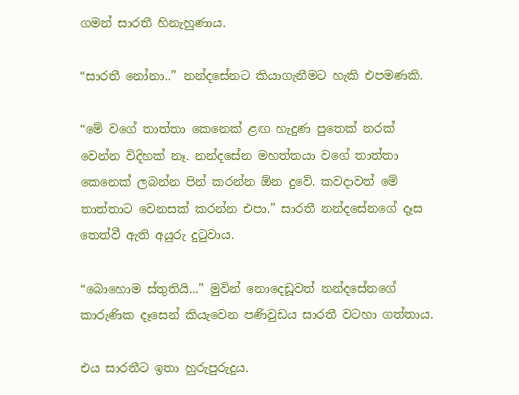ගමන් සාරතී හිනැහුණාය.

“සාරතී නෝනා..” නන්දසේනට කියාගැනීමට හැකි එපමණකි.

“මේ වගේ තාත්තා කෙනෙක් ළඟ හැදුණ පුතෙක් නරක් වෙන්න විදිහක් නෑ. නන්දසේන මහත්තයා වගේ තාත්තා කෙනෙක් ලබන්න පින් කරන්න ඕන දුවේ. කවදාවත් මේ තාත්තාට වෙනසක් කරන්න එපා.” සාරතී නන්දසේනගේ දෑස තෙත්වී ඇති අයුරු දුටුවාය.

“බොහොම ස්තුතියි...” මුවින් නොදෙඩූවත් නන්දසේනගේ කාරුණික දෑසෙන් කියැවෙන පණිවුඩය සාරතී වටහා ගත්තාය.

එය සාරතීට ඉතා හුරුපුරුදුය.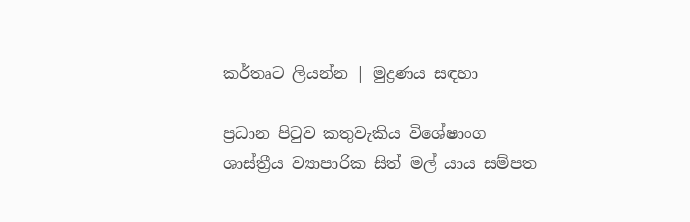කර්තෘට ලියන්න | මුද්‍රණය සඳහා

ප්‍රධාන පිටුව කතුවැකිය විශේෂාංග ශාස්ත්‍රීය ව්‍යාපාරික සිත් මල් යාය සම්පත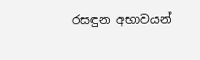රසඳුන අභාවයන්